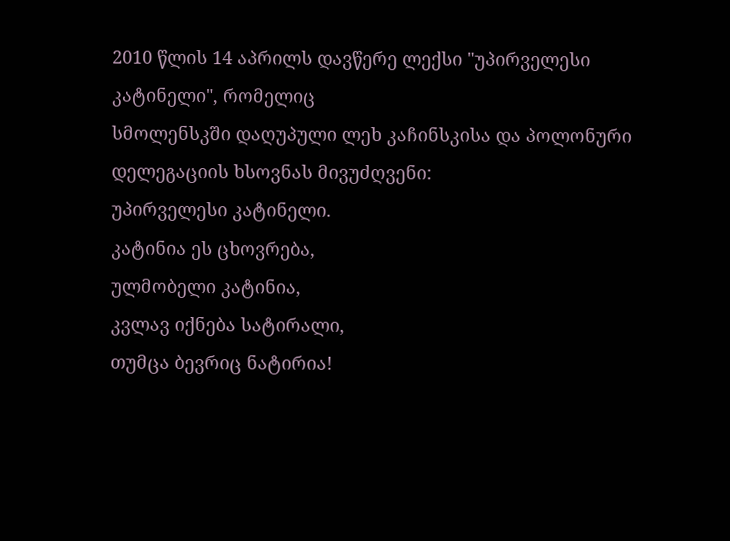2010 წლის 14 აპრილს დავწერე ლექსი "უპირველესი კატინელი", რომელიც
სმოლენსკში დაღუპული ლეხ კაჩინსკისა და პოლონური დელეგაციის ხსოვნას მივუძღვენი:
უპირველესი კატინელი.
კატინია ეს ცხოვრება,
ულმობელი კატინია,
კვლავ იქნება სატირალი,
თუმცა ბევრიც ნატირია!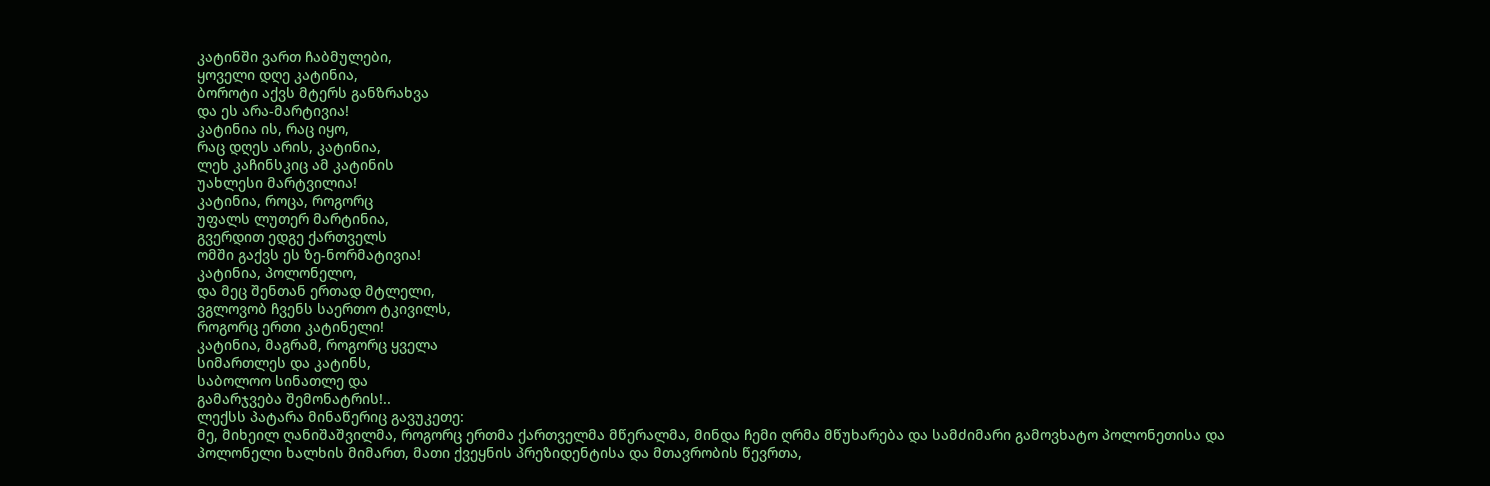კატინში ვართ ჩაბმულები,
ყოველი დღე კატინია,
ბოროტი აქვს მტერს განზრახვა
და ეს არა-მარტივია!
კატინია ის, რაც იყო,
რაც დღეს არის, კატინია,
ლეხ კაჩინსკიც ამ კატინის
უახლესი მარტვილია!
კატინია, როცა, როგორც
უფალს ლუთერ მარტინია,
გვერდით ედგე ქართველს
ომში გაქვს ეს ზე-ნორმატივია!
კატინია, პოლონელო,
და მეც შენთან ერთად მტლელი,
ვგლოვობ ჩვენს საერთო ტკივილს,
როგორც ერთი კატინელი!
კატინია, მაგრამ, როგორც ყველა
სიმართლეს და კატინს,
საბოლოო სინათლე და
გამარჯვება შემონატრის!..
ლექსს პატარა მინაწერიც გავუკეთე:
მე, მიხეილ ღანიშაშვილმა, როგორც ერთმა ქართველმა მწერალმა, მინდა ჩემი ღრმა მწუხარება და სამძიმარი გამოვხატო პოლონეთისა და პოლონელი ხალხის მიმართ, მათი ქვეყნის პრეზიდენტისა და მთავრობის წევრთა,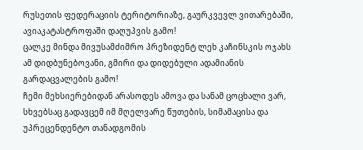რუსეთის ფედერაციის ტერიტორიაზე, გაურკვევლ ვითარებაში, ავიაკატასტროფაში დაღუპვის გამო!
ცალკე მინდა მივუსამძიმრო პრეზიდენტ ლეხ კაჩინსკის ოჯახს ამ დიდბუნებოვანი, გმირი და დიდებული ადამიანის გარდაცვალების გამო!
ჩემი მეხსიერებიდან არასოდეს ამოვა და სანამ ცოცხალი ვარ, სხვებსაც გადავცემ იმ მღელვარე წუთების, სიმამაცისა და უპრეცენდენტო თანადგომის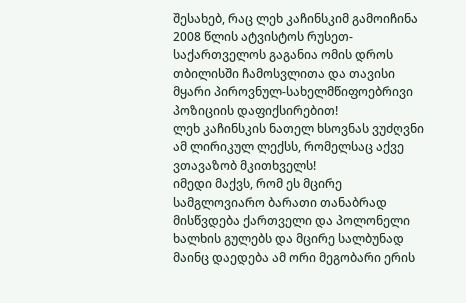შესახებ, რაც ლეხ კაჩინსკიმ გამოიჩინა 2008 წლის ატვისტოს რუსეთ-საქართველოს გაგანია ომის დროს თბილისში ჩამოსვლითა და თავისი მყარი პიროვნულ-სახელმწიფოებრივი პოზიციის დაფიქსირებით!
ლეხ კაჩინსკის ნათელ ხსოვნას ვუძღვნი ამ ლირიკულ ლექსს, რომელსაც აქვე ვთავაზობ მკითხველს!
იმედი მაქვს, რომ ეს მცირე სამგლოვიარო ბარათი თანაბრად მისწვდება ქართველი და პოლონელი ხალხის გულებს და მცირე სალბუნად მაინც დაედება ამ ორი მეგობარი ერის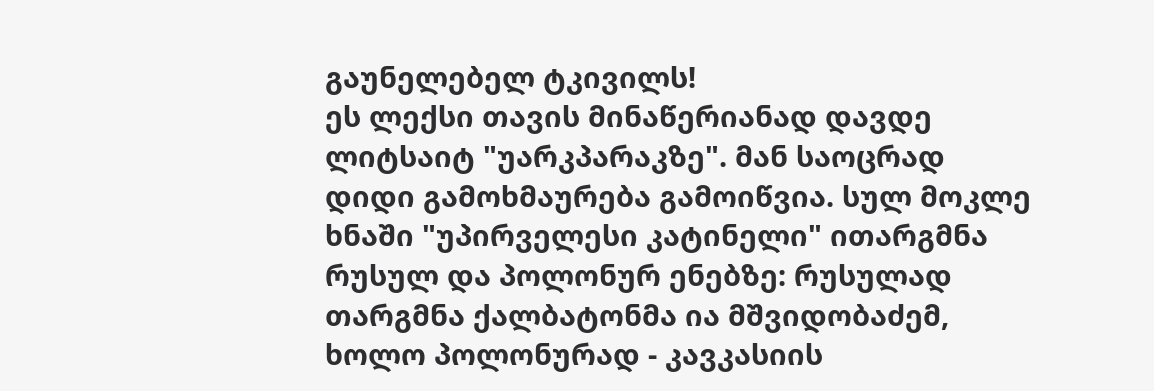გაუნელებელ ტკივილს!
ეს ლექსი თავის მინაწერიანად დავდე ლიტსაიტ "უარკპარაკზე". მან საოცრად დიდი გამოხმაურება გამოიწვია. სულ მოკლე ხნაში "უპირველესი კატინელი" ითარგმნა რუსულ და პოლონურ ენებზე: რუსულად თარგმნა ქალბატონმა ია მშვიდობაძემ, ხოლო პოლონურად - კავკასიის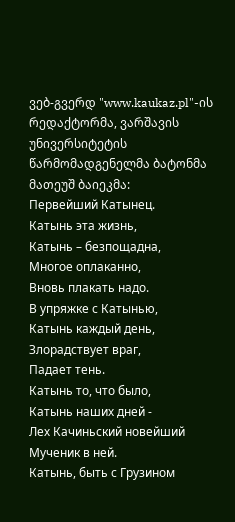ვებ-გვერდ "www.kaukaz.pl"-ის რედაქტორმა, ვარშავის უნივერსიტეტის წარმომადგენელმა ბატონმა მათეუშ ბაიეკმა:
Первейший Катынец.
Катынь эта жизнь,
Катынь – безпощадна,
Многое оплаканно,
Вновь плакать надо.
В упряжке с Катынью,
Катынь каждый день,
Злорадствует враг,
Падает тень.
Катынь то, что было,
Катынь наших дней -
Лех Качиньский новейший
Мученик в ней.
Катынь, быть с Грузином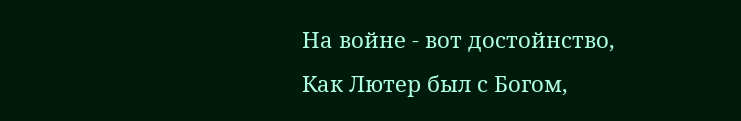На войне - вот достойнство,
Как Лютер был с Богом,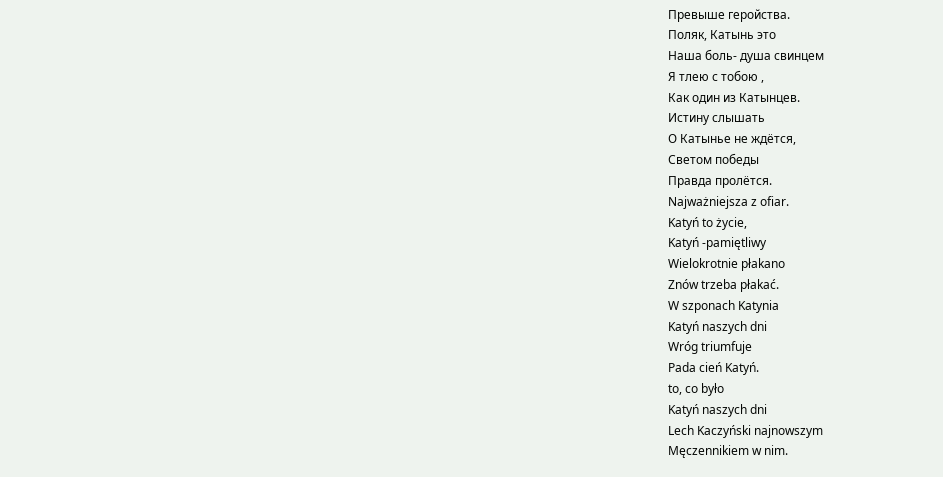Превыше геройства.
Поляк, Катынь это
Наша боль- душа свинцем
Я тлею с тобою ,
Как один из Катынцев.
Истину слышать
О Катынье не ждётся,
Светом победы
Правда пролётся.
Najważniejsza z ofiar.
Katyń to życie,
Katyń -pamiętliwy
Wielokrotnie płakano
Znów trzeba płakać.
W szponach Katynia
Katyń naszych dni
Wróg triumfuje
Pada cień Katyń.
to, co było
Katyń naszych dni
Lech Kaczyński najnowszym
Męczennikiem w nim.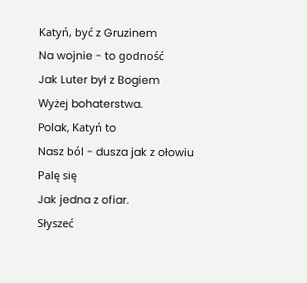Katyń, być z Gruzinem
Na wojnie - to godność
Jak Luter był z Bogiem
Wyżej bohaterstwa.
Polak, Katyń to
Nasz ból - dusza jak z ołowiu
Palę się
Jak jedna z ofiar.
Słyszeć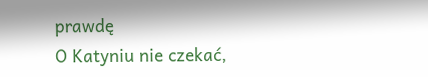prawdę
O Katyniu nie czekać,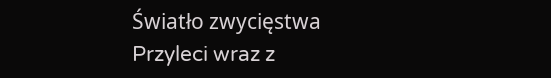Światło zwycięstwa
Przyleci wraz z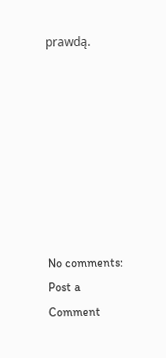prawdą.








No comments:
Post a Comment